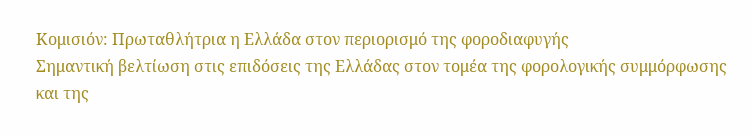Κομισιόν: Πρωταθλήτρια η Ελλάδα στον περιορισμό της φοροδιαφυγής
Σημαντική βελτίωση στις επιδόσεις της Ελλάδας στον τομέα της φορολογικής συμμόρφωσης και της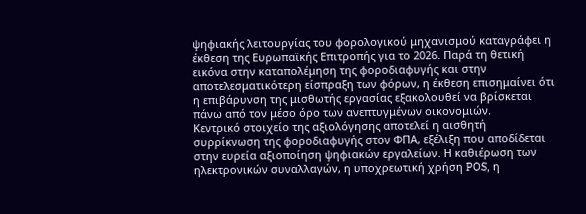ψηφιακής λειτουργίας του φορολογικού μηχανισμού καταγράφει η έκθεση της Ευρωπαϊκής Επιτροπής για το 2026. Παρά τη θετική εικόνα στην καταπολέμηση της φοροδιαφυγής και στην αποτελεσματικότερη είσπραξη των φόρων, η έκθεση επισημαίνει ότι η επιβάρυνση της μισθωτής εργασίας εξακολουθεί να βρίσκεται πάνω από τον μέσο όρο των ανεπτυγμένων οικονομιών.
Κεντρικό στοιχείο της αξιολόγησης αποτελεί η αισθητή συρρίκνωση της φοροδιαφυγής στον ΦΠΑ, εξέλιξη που αποδίδεται στην ευρεία αξιοποίηση ψηφιακών εργαλείων. Η καθιέρωση των ηλεκτρονικών συναλλαγών, η υποχρεωτική χρήση POS, η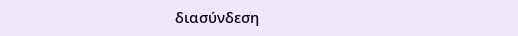διασύνδεση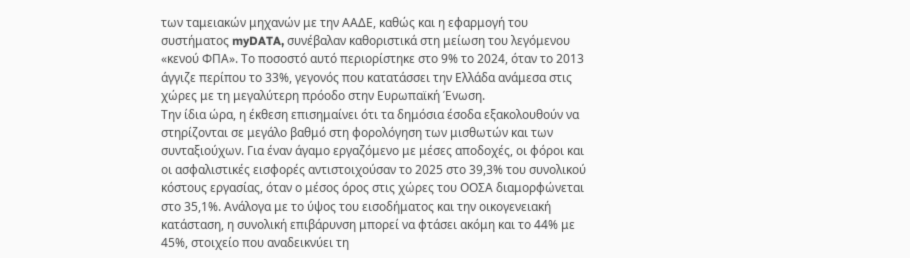των ταμειακών μηχανών με την ΑΑΔΕ, καθώς και η εφαρμογή του συστήματος myDATA, συνέβαλαν καθοριστικά στη μείωση του λεγόμενου «κενού ΦΠΑ». Το ποσοστό αυτό περιορίστηκε στο 9% το 2024, όταν το 2013 άγγιζε περίπου το 33%, γεγονός που κατατάσσει την Ελλάδα ανάμεσα στις χώρες με τη μεγαλύτερη πρόοδο στην Ευρωπαϊκή Ένωση.
Την ίδια ώρα, η έκθεση επισημαίνει ότι τα δημόσια έσοδα εξακολουθούν να στηρίζονται σε μεγάλο βαθμό στη φορολόγηση των μισθωτών και των συνταξιούχων. Για έναν άγαμο εργαζόμενο με μέσες αποδοχές, οι φόροι και οι ασφαλιστικές εισφορές αντιστοιχούσαν το 2025 στο 39,3% του συνολικού κόστους εργασίας, όταν ο μέσος όρος στις χώρες του ΟΟΣΑ διαμορφώνεται στο 35,1%. Ανάλογα με το ύψος του εισοδήματος και την οικογενειακή κατάσταση, η συνολική επιβάρυνση μπορεί να φτάσει ακόμη και το 44% με 45%, στοιχείο που αναδεικνύει τη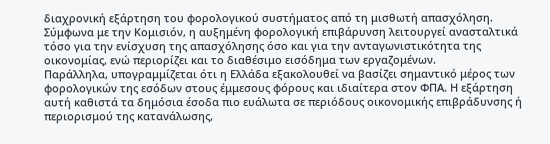διαχρονική εξάρτηση του φορολογικού συστήματος από τη μισθωτή απασχόληση. Σύμφωνα με την Κομισιόν, η αυξημένη φορολογική επιβάρυνση λειτουργεί ανασταλτικά τόσο για την ενίσχυση της απασχόλησης όσο και για την ανταγωνιστικότητα της οικονομίας, ενώ περιορίζει και το διαθέσιμο εισόδημα των εργαζομένων.
Παράλληλα, υπογραμμίζεται ότι η Ελλάδα εξακολουθεί να βασίζει σημαντικό μέρος των φορολογικών της εσόδων στους έμμεσους φόρους και ιδιαίτερα στον ΦΠΑ. Η εξάρτηση αυτή καθιστά τα δημόσια έσοδα πιο ευάλωτα σε περιόδους οικονομικής επιβράδυνσης ή περιορισμού της κατανάλωσης,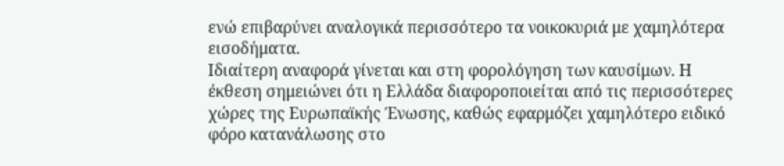ενώ επιβαρύνει αναλογικά περισσότερο τα νοικοκυριά με χαμηλότερα εισοδήματα.
Ιδιαίτερη αναφορά γίνεται και στη φορολόγηση των καυσίμων. Η έκθεση σημειώνει ότι η Ελλάδα διαφοροποιείται από τις περισσότερες χώρες της Ευρωπαϊκής Ένωσης, καθώς εφαρμόζει χαμηλότερο ειδικό φόρο κατανάλωσης στο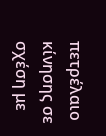πετρέλαιο κίνησης σε σχέση με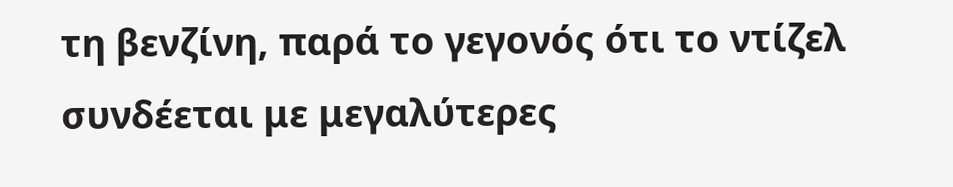τη βενζίνη, παρά το γεγονός ότι το ντίζελ συνδέεται με μεγαλύτερες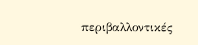περιβαλλοντικές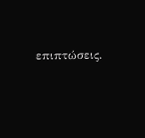επιπτώσεις.